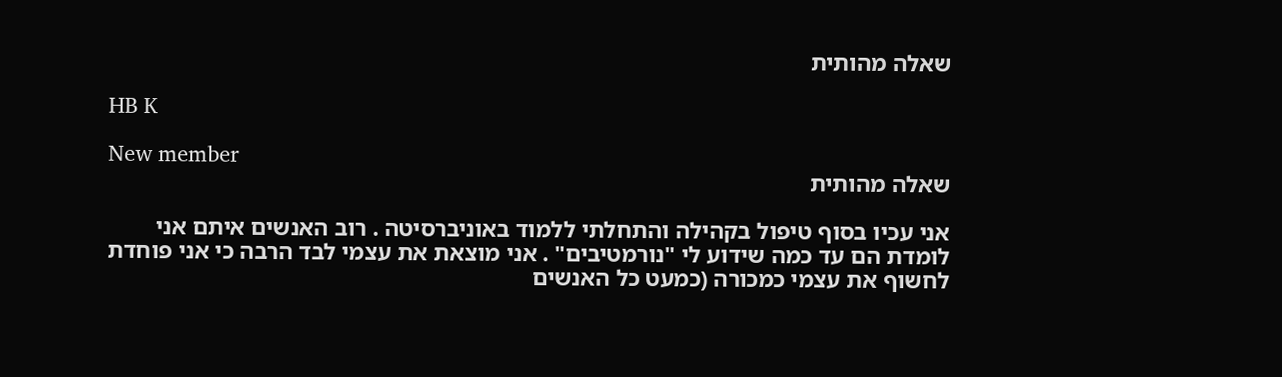שאלה מהותית

HB K

New member
שאלה מהותית

אני עכיו בסוף טיפול בקהילה והתחלתי ללמוד באוניברסיטה . רוב האנשים איתם אני לומדת הם עד כמה שידוע לי "נורמטיבים" . אני מוצאת את עצמי לבד הרבה כי אני פוחדת לחשוף את עצמי כמכורה (כמעט כל האנשים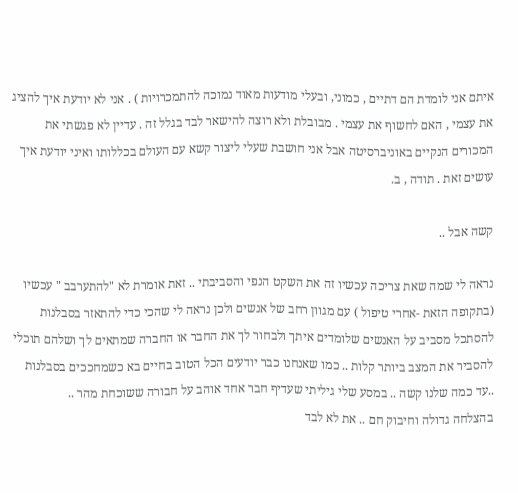איתם אני לומדת הם דתיים , כמוני, ובעלי מודעות מאוד נמוכה להתמכרויות ) . אני לא יודעת איך להציג את עצמי , האם לחשוף את עצמי . מבובלת ולא רוצה להישאר לבד בגלל זה . עדיין לא פגשתי את המכורים הנקיים באוניברסיטה אבל אני חושבת שעלי ליצור קשא עם העולם בכללותו ואיני יודעת איך עושים זאת . תודה , ב.

קשה אבל ..

נראה לי שמה שאת צריכה עכשיו זה את השקט הנפי והסביבתי .. זאת אומרת לא "להתערבב " עכשיו (בתקופה הזאת -אחרי טיפול ) עם מגוון רחב של אנשים ולכן נראה לי שהכי כדי להתאזר בסבלנות להסתכל מסביב על האנשים שלומדים איתך ולבחור לך את החבר או החברה שמתאים לך ושלהם תוכלי להסביר את המצב ביותר קלות .. כמו שאנחנו כבר יודעים הכל הטוב בחיים בא כשמחככים בסבלנות ..עד כמה שלנו קשה .. במסע שלי גיליתי שעדיף חבר אחד אוהב על חבורה ששוכחת מהר ..
בהצלחה גדולה וחיבוק חם .. את לא לבד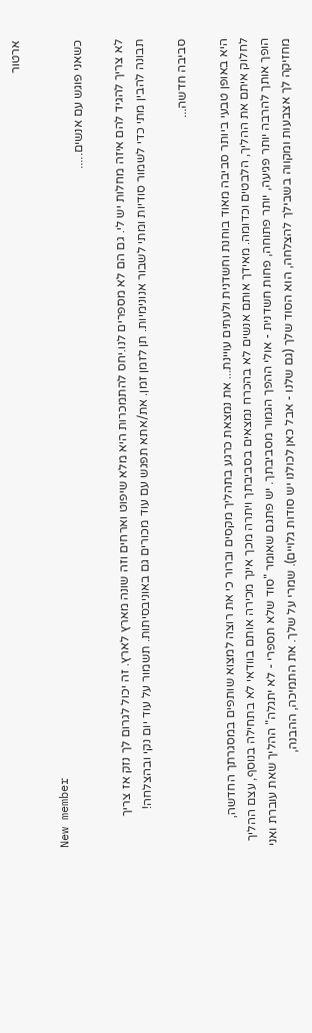ארטור

New member
כשאני פוגש עם אנשים.....

לא צריך להגיד להם איזה מחלות יש לי. גם הם לא מספרים לנו.יחס להתמכרות היא מלא שיפוט וארחים וזה שונה מארץ לארץ. זה יכול לגרום לך נזק אז צריך תבונה להבין מתי כדי לשמור סודיות ומתי לשבור אנונימיות. תן לזמן זמן. את/אתא תפגש עם עוד מכורים גם באוניבסיתות. תשמור על עוד יום נקי ובהצלחה!

סביבה חדשה...

היא באופן טבעי ביותר סביבה מאוד בוחנת וחשדנית ולעתים עויינת... את נמצאת כרגע בתהליך מקסים וברור כי את רוצה למצוא שותפים במסגרתך החדשה, לחלוק איתם את ההליך, הלבטים וכדומה. מאידך אותם אנשים לא בהכרח נמצאים בסביבתך ויתרה מכך אינך מכירה אותם בוודאי לא בתחילה בנוסף, עצם ההליך הופך אותך להרבה יותר פגיעה, יותר פתוחה, פחות חשדנית - אולי ההפך הגמור מסביבתך. יש פתגם שאומר "סוד שלא תספרי - לא יתגלה" ההליך שאת עוברת ואני מחזיקה לך אצבעות ומקווה בשבילך להצלחה, הוא הסוד שלך (גם שלנו - אבל כאן לכולנו יש סודות גלויים). שמרי על שלך. את התמיכה, ההבנה,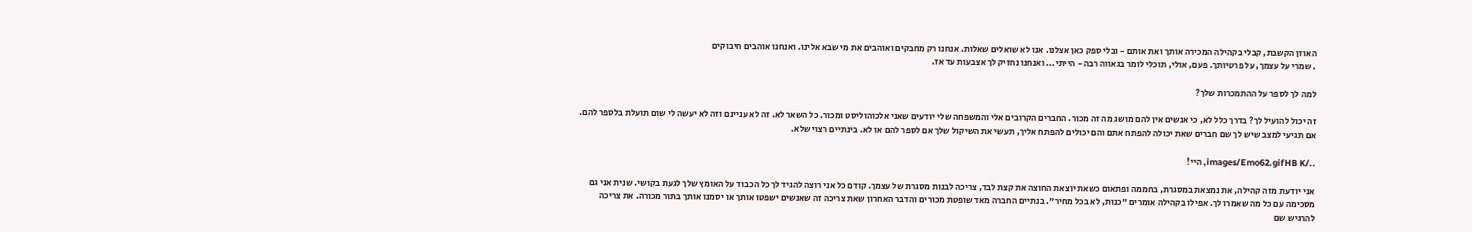האוזן הקשבת, קבלי בקהילה המכירה אותך ואת אותם - ובלי ספק כאן אצלנו. אנו לא שואלים שאלות. אנחנו רק מחבקים ואוהבים את מי שבא אלינו. ואנחנו אוהבים חיבוקים
. שמרי על עצמך, על פרטיותך. פעם, אולי, תוכלי לומר בגאווה רבה - הייתי... ואנחנו נחזיק לך אצבעות עד אז.

למה לך לספר על ההתמכרות שלך?

זה יכול להועיל לך? בדרך כלל לא, כי אנשים אין להם מושג מה זה מכור. החברים הקרובים אלי והמשפחה שלי יודעים שאני אלכוהוליסט ומכור. כל השאר לא. זה לא עניינם וזה לא יעשה לי שום תועלת בלספר להם. אם תגיעי למצב שיש לך שם חברים שאת יכולה להפתח אתם והם יכולים להפתח אליך, תעשי את השיקול שלך אם לספר להם או לא. בינתיים רצוי שלא.

../images/Emo62.gifHB K, היי!

אני יודעת מזה קהילה, את נמצאת במסגרת, בחממה ופתאום כשאת יוצאת החוצה את קצת לבד, צריכה לבנות מסגרת של עצמך. קודם כל אני רוצה להגיד לך כל הכבוד על האומץ שלך לגעת בקושי. שנית אני גם מסכימה עם כל מה שאמרו לך. אפילו בקהילה אומרים "כנות, לא בכל מחיר". בנתיים החברה מאד שופטת מכורים והדבר האחרון שאת צריכה זה שאנשים ישפטו אותך או יסמנו אותך בתור מכורה. את צריכה להרגיש שם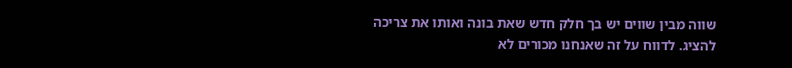שווה מבין שווים יש בך חלק חדש שאת בונה ואותו את צריכה להציג. לדווח על זה שאנחנו מכורים לא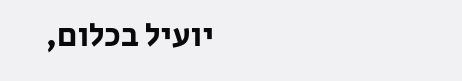יועיל בכלום,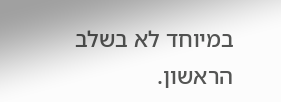במיוחד לא בשלב הראשון.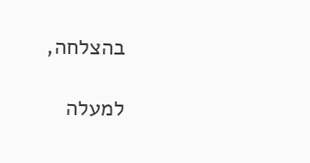בהצלחה,

למעלה